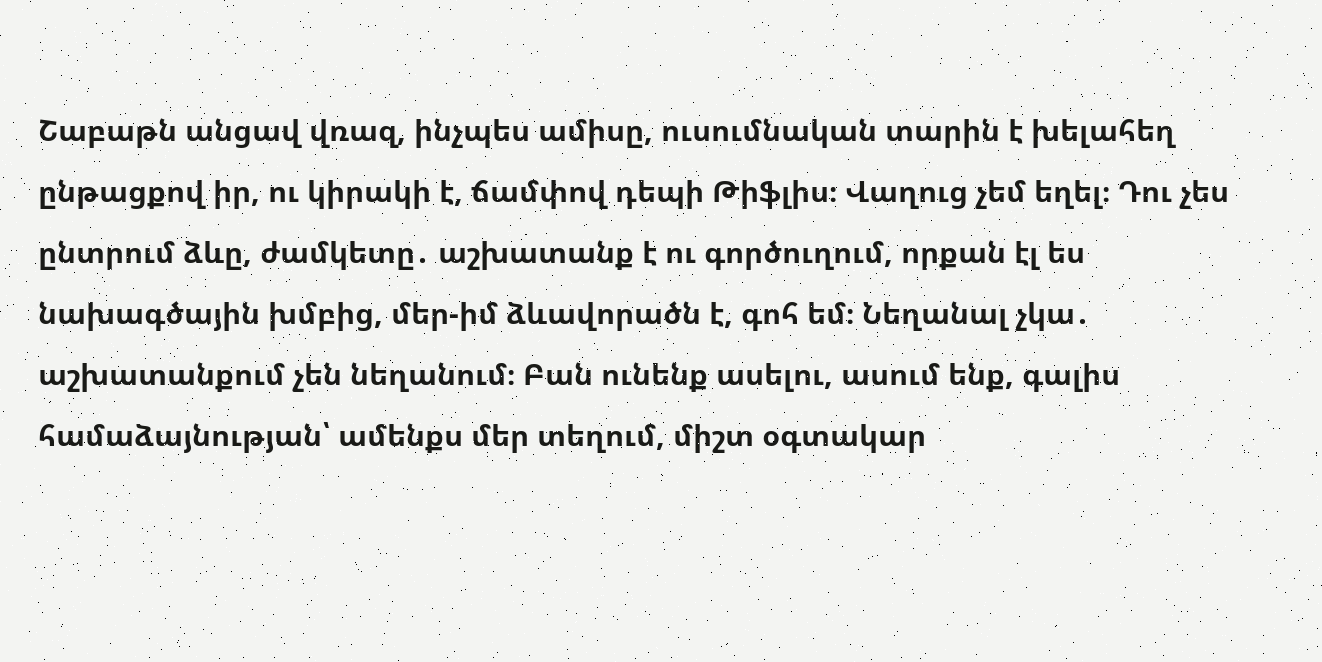Շաբաթն անցավ վռազ, ինչպես ամիսը, ուսումնական տարին է խելահեղ ընթացքով իր, ու կիրակի է, ճամփով դեպի Թիֆլիս։ Վաղուց չեմ եղել։ Դու չես ընտրում ձևը, ժամկետը․ աշխատանք է ու գործուղում, որքան էլ ես նախագծային խմբից, մեր-իմ ձևավորածն է, գոհ եմ։ Նեղանալ չկա․ աշխատանքում չեն նեղանում։ Բան ունենք ասելու, ասում ենք, գալիս համաձայնության՝ ամենքս մեր տեղում, միշտ օգտակար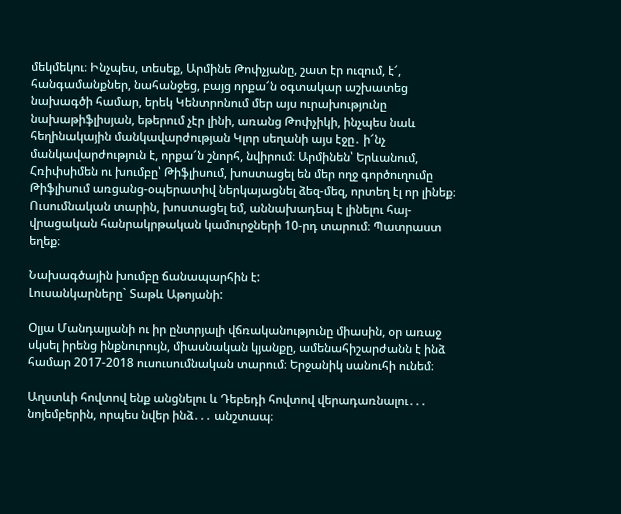մեկմեկու։ Ինչպես, տեսեք, Արմինե Թոփչյանը, շատ էր ուզում, է՜, հանգամանքներ, նահանջեց, բայց որքա՜ն օգտակար աշխատեց նախագծի համար, երեկ Կենտրոնում մեր այս ուրախությունը նախաթիֆլիսյան, եթերում չէր լինի, առանց Թոփչիկի, ինչպես նաև հեղինակային մանկավարժության Կլոր սեղանի այս էջը․ ի՜նչ մանկավարժություն է, որքա՜ն շնորհ, նվիրում։ Արմինեն՝ Երևանում, Հռիփսիմեն ու խումբը՝ Թիֆլիսում, խոստացել են մեր ողջ գործուղումը Թիֆլիսում առցանց-օպերատիվ ներկայացնել ձեզ-մեզ, որտեղ էլ որ լինեք։ Ուսումնական տարին, խոստացել եմ, աննախադեպ է լինելու հայ-վրացական հանրակրթական կամուրջների 10-րդ տարում։ Պատրաստ եղեք։

Նախագծային խումբը ճանապարհին է:
Լուսանկարները` Տաթև Աթոյանի:

Օլյա Մանդալյանի ու իր ընտրյալի վճռականությունը միասին, օր առաջ սկսել իրենց ինքնուրույն, միասնական կյանքը, ամենահիշարժանն է ինձ համար 2017-2018 ուսուսումնական տարում։ Երջանիկ սանուհի ունեմ։

Աղստևի հովտով ենք անցնելու և Դեբեդի հովտով վերադառնալու․․․ նոյեմբերին, որպես նվեր ինձ․․․ անշտապ։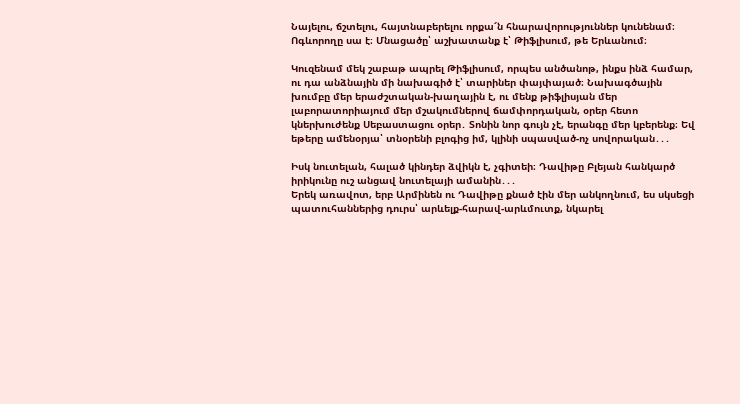Նայելու, ճշտելու, հայտնաբերելու որքա՜ն հնարավորություններ կունենամ։ Ոգևորողը սա է։ Մնացածը՝ աշխատանք է՝ Թիֆլիսում, թե Երևանում։

Կուզենամ մեկ շաբաթ ապրել Թիֆլիսում, որպես անծանոթ, ինքս ինձ համար, ու դա անձնային մի նախագիծ է՝ տարիներ փայփայած։ Նախագծային խումբը մեր երաժշտական-խաղային է, ու մենք թիֆլիսյան մեր լաբորատորիայում մեր մշակումներով ճամփորդական, օրեր հետո կներխուժենք Սեբաստացու օրեր․ Տոնին նոր գույն չէ, երանգը մեր կբերենք։ Եվ եթերը ամենօրյա՝ տնօրենի բլոգից իմ, կլինի սպասված-ոչ սովորական․․․

Իսկ նուտելան, հալած կինդեր ձվիկն է, չգիտեի։ Դավիթը Բլեյան հանկարծ իրիկունը ուշ անցավ նուտելայի ամանին․․․
Երեկ առավոտ, երբ Արմինեն ու Դավիթը քնած էին մեր անկողնում, ես սկսեցի պատուհաններից դուրս՝ արևելք-հարավ-արևմուտք, նկարել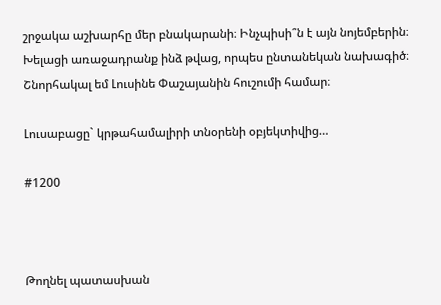շրջակա աշխարհը մեր բնակարանի։ Ինչպիսի՞ն է այն նոյեմբերին։ Խելացի առաջադրանք ինձ թվաց, որպես ընտանեկան նախագիծ։ Շնորհակալ եմ Լուսինե Փաշայանին հուշումի համար։

Լուսաբացը` կրթահամալիրի տնօրենի օբյեկտիվից…

#1200



Թողնել պատասխան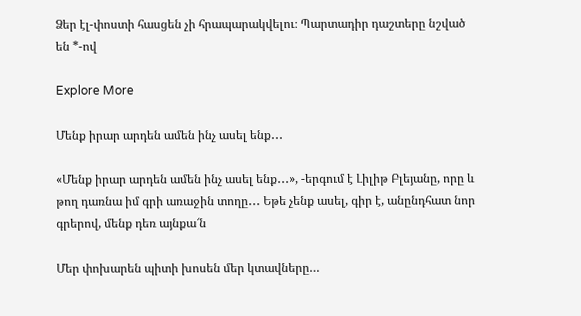Ձեր էլ-փոստի հասցեն չի հրապարակվելու։ Պարտադիր դաշտերը նշված են *-ով

Explore More

Մենք իրար արդեն ամեն ինչ ասել ենք․․․

«Մենք իրար արդեն ամեն ինչ ասել ենք․․․», -երգում է Լիլիթ Բլեյանը, որը և թող դառնա իմ գրի առաջին տողը․․․ Եթե չենք ասել, գիր է, անընդհատ նոր գրերով, մենք դեռ այնքա՜ն

Մեր փոխարեն պիտի խոսեն մեր կտավները…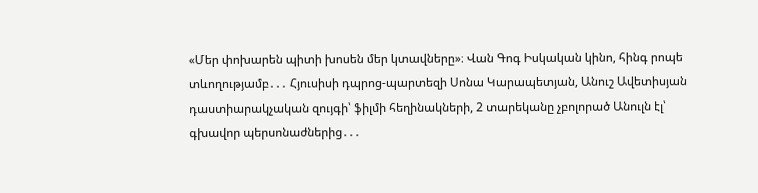«Մեր փոխարեն պիտի խոսեն մեր կտավները»։ Վան Գոգ Իսկական կինո, հինգ րոպե տևողությամբ․․․ Հյուսիսի դպրոց-պարտեզի Սոնա Կարապետյան, Անուշ Ավետիսյան դաստիարակչական զույգի՝ ֆիլմի հեղինակների, 2 տարեկանը չբոլորած Անուլն էլ՝ գխավոր պերսոնաժներից․․․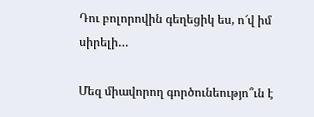Դու բոլորովին գեղեցիկ ես, ո՜վ իմ սիրելի…

Մեզ միավորող գործունեությո՞ւն է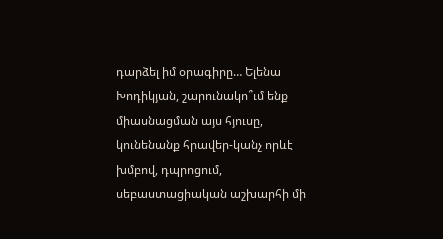դարձել իմ օրագիրը… Ելենա Խոդիկյան, շարունակո՞ւմ ենք միասնացման այս հյուսը, կունենանք հրավեր-կանչ որևէ խմբով, դպրոցում, սեբաստացիական աշխարհի մի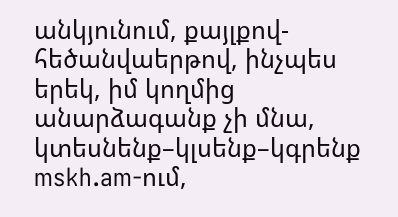անկյունում, քայլքով-հեծանվաերթով, ինչպես երեկ, իմ կողմից անարձագանք չի մնա, կտեսնենք–կլսենք–կգրենք mskh.am-ում,